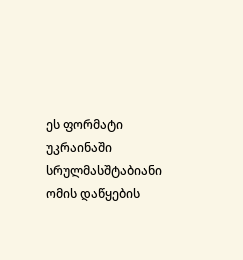ეს ფორმატი უკრაინაში სრულმასშტაბიანი ომის დაწყების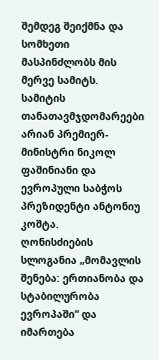შემდეგ შეიქმნა და სომხეთი მასპინძლობს მის მერვე სამიტს. სამიტის თანათავმჯდომარეები არიან პრემიერ-მინისტრი ნიკოლ ფაშინიანი და ევროპული საბჭოს პრეზიდენტი ანტონიუ კოშტა.
ღონისძიების სლოგანია „მომავლის შენება: ერთიანობა და სტაბილურობა ევროპაში“ და იმართება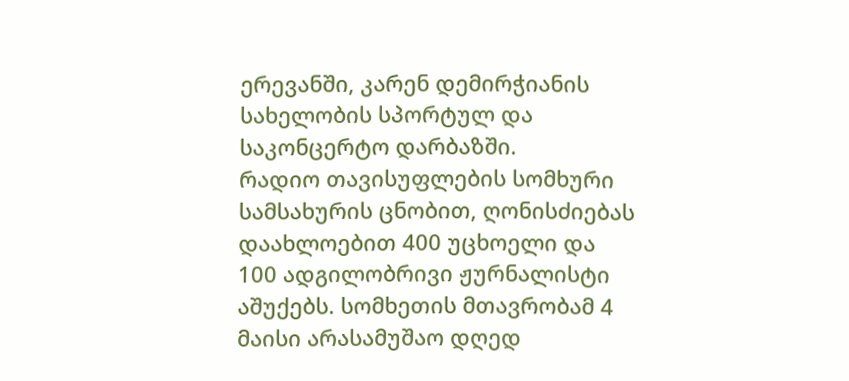ერევანში, კარენ დემირჭიანის სახელობის სპორტულ და საკონცერტო დარბაზში.
რადიო თავისუფლების სომხური სამსახურის ცნობით, ღონისძიებას დაახლოებით 400 უცხოელი და 100 ადგილობრივი ჟურნალისტი აშუქებს. სომხეთის მთავრობამ 4 მაისი არასამუშაო დღედ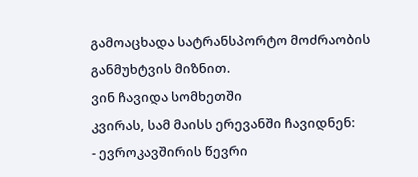გამოაცხადა სატრანსპორტო მოძრაობის განმუხტვის მიზნით.
ვინ ჩავიდა სომხეთში
კვირას, სამ მაისს ერევანში ჩავიდნენ:
- ევროკავშირის წევრი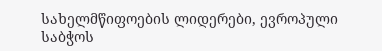სახელმწიფოების ლიდერები, ევროპული საბჭოს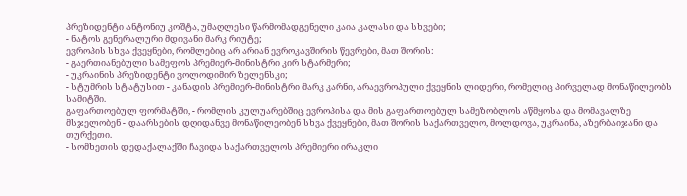პრეზიდენტი ანტონიუ კოშტა, უმაღლესი წარმომადგენელი კაია კალასი და სხვები;
- ნატოს გენერალური მდივანი მარკ რიუტე;
ევროპის სხვა ქვეყნები, რომლებიც არ არიან ევროკავშირის წევრები, მათ შორის:
- გაერთიანებული სამეფოს პრემიერ-მინისტრი კირ სტარმერი;
- უკრაინის პრეზიდენტი ვოლოდიმირ ზელენსკი;
- სტუმრის სტატუსით - კანადის პრემიერ-მინისტრი მარკ კარნი, არაევროპული ქვეყნის ლიდერი, რომელიც პირველად მონაწილეობს სამიტში.
გაფართოებულ ფორმატში, - რომლის კულუარებშიც ევროპისა და მის გაფართოებულ სამეზობლოს აწმყოსა და მომავალზე მსჯელობენ - დაარსების დღიდანვე მონაწილეობენ სხვა ქვეყნები, მათ შორის საქართველო, მოლდოვა, უკრაინა, აზერბაიჯანი და თურქეთი.
- სომხეთის დედაქალაქში ჩავიდა საქართველოს პრემიერი ირაკლი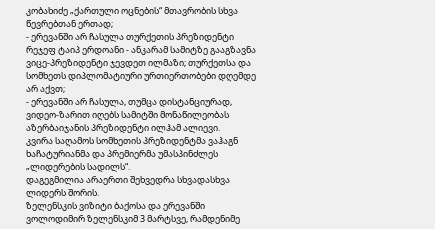კობახიძე „ქართული ოცნების“ მთავრობის სხვა წევრებთან ერთად;
- ერევანში არ ჩასულა თურქეთის პრეზიდენტი რეჯეფ ტაიპ ერდოანი - ანკარამ სამიტზე გააგზავნა ვიცე-პრეზიდენტი ჯევდეთ ილმაზი; თურქეთსა და სომხეთს დიპლომატიური ურთიერთობები დღემდე არ აქვთ;
- ერევანში არ ჩასულა, თუმცა დისტანციურად, ვიდეო-ზარით იღებს სამიტში მონაწილეობას აზერბაიჯანის პრეზიდენტი ილჰამ ალიევი.
კვირა საღამოს სომხეთის პრეზიდენტმა ვაჰაგნ ხაჩატურიანმა და პრემიერმა უმასპინძლეს „ლიდერების სადილს“.
დაგეგმილია არაერთი შეხვედრა სხვადასხვა ლიდერს შორის.
ზელენსკის ვიზიტი ბაქოსა და ერევანში
ვოლოდიმირ ზელენსკიმ 3 მარტსვე, რამდენიმე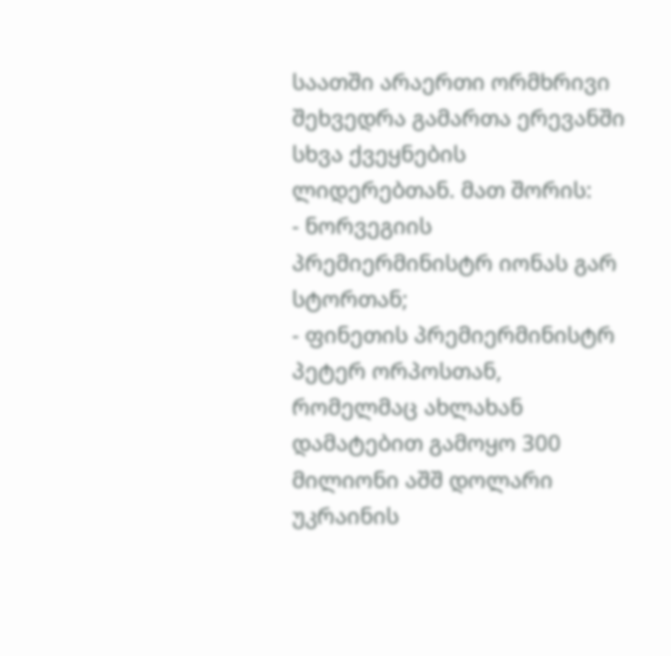საათში არაერთი ორმხრივი შეხვედრა გამართა ერევანში სხვა ქვეყნების ლიდერებთან. მათ შორის:
- ნორვეგიის პრემიერმინისტრ იონას გარ სტორთან;
- ფინეთის პრემიერმინისტრ პეტერ ორპოსთან, რომელმაც ახლახან დამატებით გამოყო 300 მილიონი აშშ დოლარი უკრაინის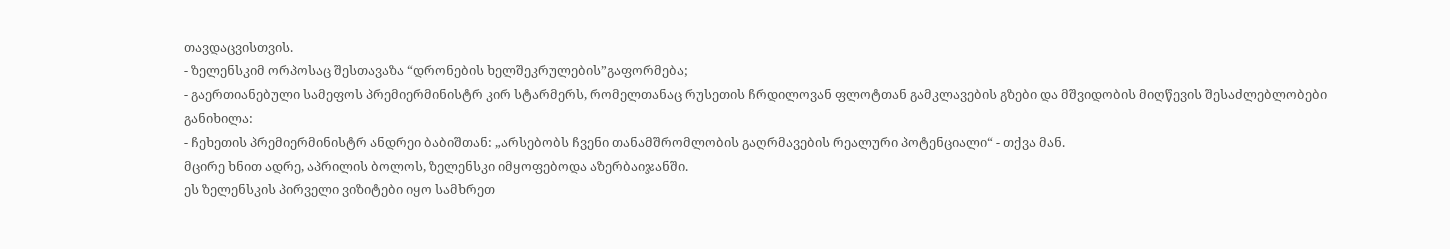თავდაცვისთვის.
- ზელენსკიმ ორპოსაც შესთავაზა “დრონების ხელშეკრულების”გაფორმება;
- გაერთიანებული სამეფოს პრემიერმინისტრ კირ სტარმერს, რომელთანაც რუსეთის ჩრდილოვან ფლოტთან გამკლავების გზები და მშვიდობის მიღწევის შესაძლებლობები განიხილა:
- ჩეხეთის პრემიერმინისტრ ანდრეი ბაბიშთან: „არსებობს ჩვენი თანამშრომლობის გაღრმავების რეალური პოტენციალი“ - თქვა მან.
მცირე ხნით ადრე, აპრილის ბოლოს, ზელენსკი იმყოფებოდა აზერბაიჯანში.
ეს ზელენსკის პირველი ვიზიტები იყო სამხრეთ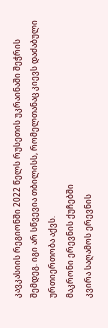კავკასიის რეგიონში 2022 წელს რუსეთის უკრაინაში შეჭრის შემდეგ. იგი არ სწვევია თბილისს, რომელთანაც კიევს დაძაბული ურთიერთობა აქვს.
მაკრონი ერევნის ქუჩებში
კვირა საღამოს ერევნის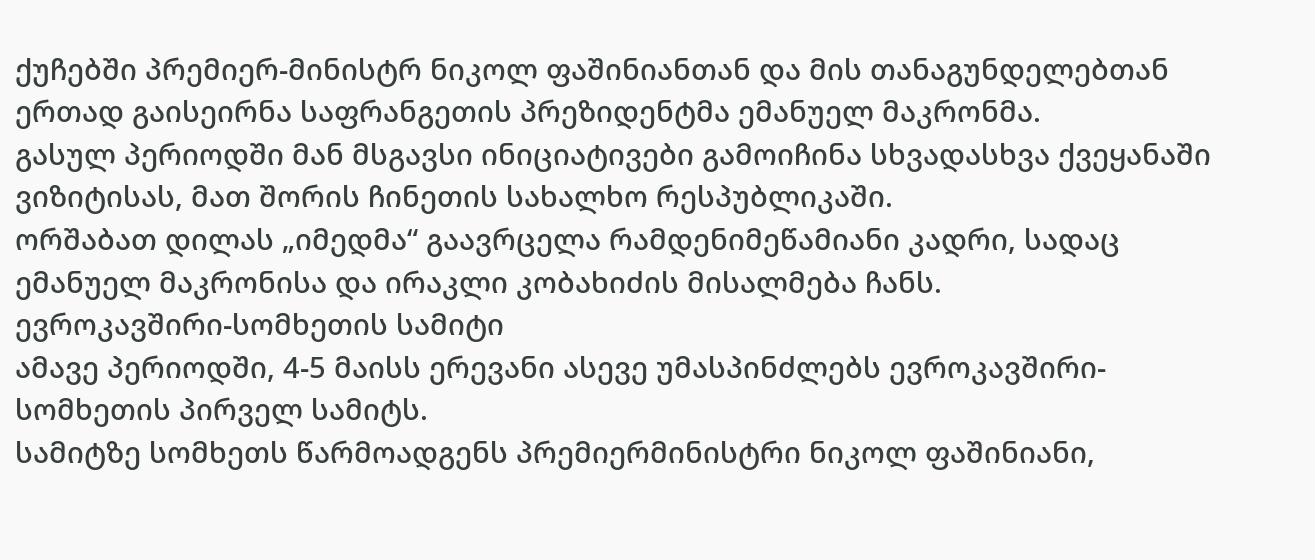ქუჩებში პრემიერ-მინისტრ ნიკოლ ფაშინიანთან და მის თანაგუნდელებთან ერთად გაისეირნა საფრანგეთის პრეზიდენტმა ემანუელ მაკრონმა.
გასულ პერიოდში მან მსგავსი ინიციატივები გამოიჩინა სხვადასხვა ქვეყანაში ვიზიტისას, მათ შორის ჩინეთის სახალხო რესპუბლიკაში.
ორშაბათ დილას „იმედმა“ გაავრცელა რამდენიმეწამიანი კადრი, სადაც ემანუელ მაკრონისა და ირაკლი კობახიძის მისალმება ჩანს.
ევროკავშირი-სომხეთის სამიტი
ამავე პერიოდში, 4-5 მაისს ერევანი ასევე უმასპინძლებს ევროკავშირი-სომხეთის პირველ სამიტს.
სამიტზე სომხეთს წარმოადგენს პრემიერმინისტრი ნიკოლ ფაშინიანი,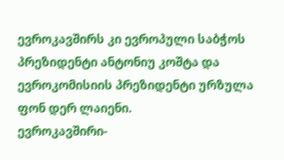ევროკავშირს კი ევროპული საბჭოს პრეზიდენტი ანტონიუ კოშტა და ევროკომისიის პრეზიდენტი ურზულა ფონ დერ ლაიენი.
ევროკავშირი-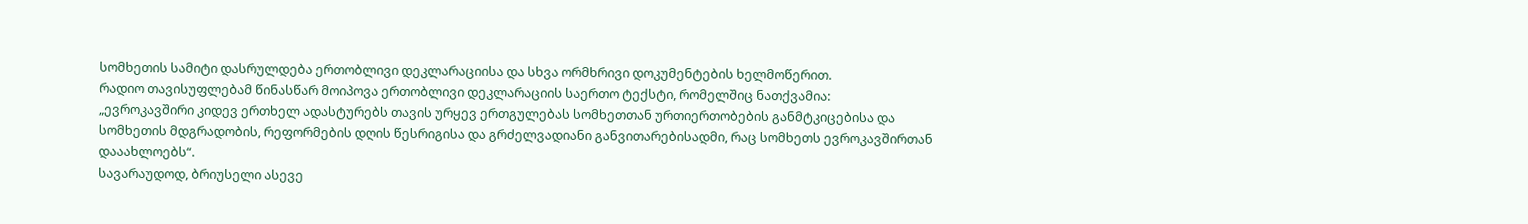სომხეთის სამიტი დასრულდება ერთობლივი დეკლარაციისა და სხვა ორმხრივი დოკუმენტების ხელმოწერით.
რადიო თავისუფლებამ წინასწარ მოიპოვა ერთობლივი დეკლარაციის საერთო ტექსტი, რომელშიც ნათქვამია:
„ევროკავშირი კიდევ ერთხელ ადასტურებს თავის ურყევ ერთგულებას სომხეთთან ურთიერთობების განმტკიცებისა და სომხეთის მდგრადობის, რეფორმების დღის წესრიგისა და გრძელვადიანი განვითარებისადმი, რაც სომხეთს ევროკავშირთან დააახლოებს“.
სავარაუდოდ, ბრიუსელი ასევე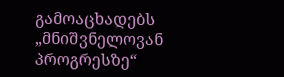გამოაცხადებს „მნიშვნელოვან პროგრესზე“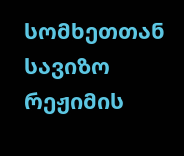სომხეთთან სავიზო რეჟიმის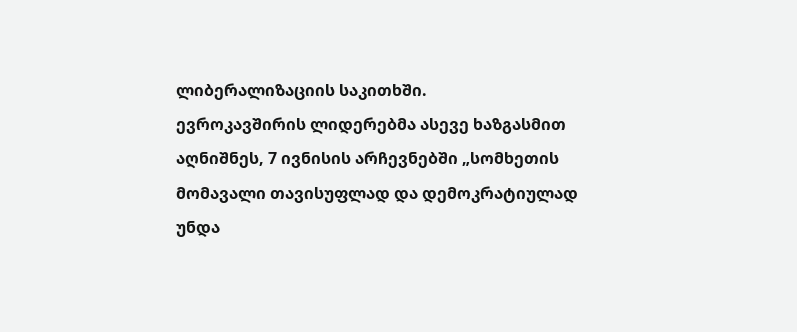ლიბერალიზაციის საკითხში.
ევროკავშირის ლიდერებმა ასევე ხაზგასმით აღნიშნეს, 7 ივნისის არჩევნებში „სომხეთის მომავალი თავისუფლად და დემოკრატიულად უნდა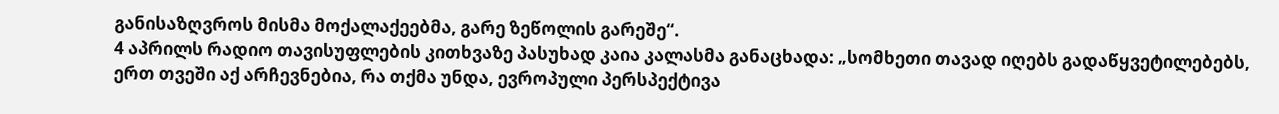განისაზღვროს მისმა მოქალაქეებმა, გარე ზეწოლის გარეშე“.
4 აპრილს რადიო თავისუფლების კითხვაზე პასუხად კაია კალასმა განაცხადა: „სომხეთი თავად იღებს გადაწყვეტილებებს, ერთ თვეში აქ არჩევნებია, რა თქმა უნდა, ევროპული პერსპექტივა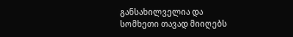განსახილველია და სომხეთი თავად მიიღებს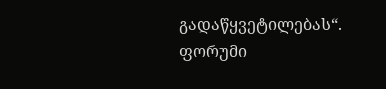გადაწყვეტილებას“.
ფორუმი